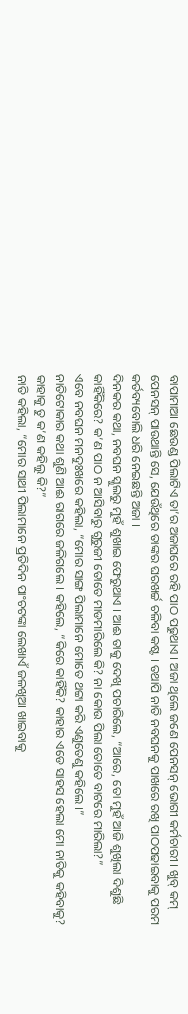ବାପାମାଆ ଛେଉଣ୍ଡ ପିଲାଟିଏ ତା’ର ଅଜାଘରେ ରହି ପାଠ ପଢୁଥାଏ । ଅଜା ଥିଲେ ଜଣେ ପେନସନ୍ ଭୋଗୀ କର୍ମଚାରୀ । ଖୁବ୍ କମ୍ ପେନସନ୍ ପାଉଥାନ୍ତି ସେ, ଯେଉଁଥିରେ ତାଙ୍କର ଘରଖର୍ଚ୍ଚ ଚଳିବା କଷ୍ଟ । ତଥାପି ନାତି ନବଘନକୁ ପାଖରେ ରଖି ପାଠପଢାଇବାକୁ ପରମ କର୍ତବ୍ୟବୋଲି ଧରି ନେଇଛନ୍ତି ଅଜା ।
ଦିନକର କଥା, ନବଘନ ସ୍କୁଲରୁ ମୁହଁ ଶୁଖାଇ ଫେରୁଥାଏ । ଆଈ ତାକୁ ଦେଖି ପଚାରିଲେ, “ଆରେ, ତୋ ମୁହଁ ଆଜି ଶୁଖିଲା ଦିଶୁଛି କାହିଁକିରେ? କ’ଣ ପାଠ ନ ଆସିବାରୁ ଗୁରୁଜୀ ତୋତେ ମାଡମାରିଲେ କି? ନା କୋଉ ପିଲା ତୋତେ ବାଟରେ ମାରିଲା?”
ଏବେ ନବଘନ ମନଦୁଃଖରେ କହିଲା, “ମୋର ସାଙ୍ଗ ପିଲାମାନେ ମୋତେ ଥଟ୍ଟା କରି ଏଣୁତେଣୁ କହିଲେ ।”
ନାତିଟୋକାର କଥା ଶୁଣି ଆଈ ରାଗରେ ଜଳିଗଲେ । କହିଲେ, “କିରେ କାହିଁକି? କାହାର ଏଡେ ସାହସ ହେଲା ମୋ ନାତିକୁ କହିବାକୁ? କାହାକୁ ତୁ କ’ଣ କହିଲୁ କି?”
ନାତି କହିଲା, “ମୋର ସାଥୀ ପିଲାମାନେ ପ୍ରତିଦିନ ପାଂଚଟଙ୍କା ଲେଖାଏଁ ଜଳଖିଆ ଖାଇବାକୁ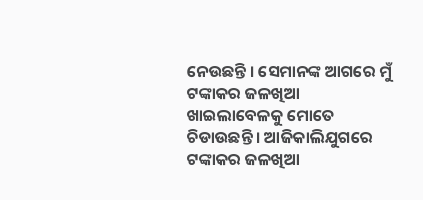ନେଉଛନ୍ତି । ସେମାନଙ୍କ ଆଗରେ ମୁଁ ଟଙ୍କାକର ଜଳଖିଆ ଖାଇଲାବେଳକୁ ମୋତେ ଚିଡାଉଛନ୍ତି । ଆଜିକାଲିଯୁଗରେ ଟଙ୍କାକର ଜଳଖିଆ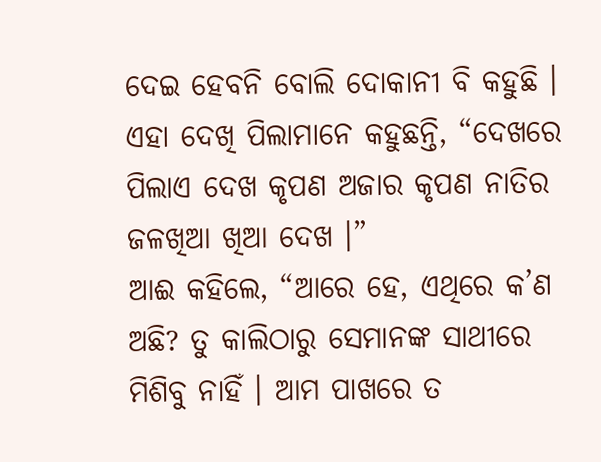ଦେଇ ହେବନି ବୋଲି ଦୋକାନୀ ବି କହୁଛି । ଏହା ଦେଖି ପିଲାମାନେ କହୁଛନ୍ତି, “ଦେଖରେ ପିଲାଏ ଦେଖ କୃପଣ ଅଜାର କୃପଣ ନାତିର ଜଳଖିଆ ଖିଆ ଦେଖ ।”
ଆଈ କହିଲେ, “ଆରେ ହେ, ଏଥିରେ କ’ଣ ଅଛି? ତୁ କାଲିଠାରୁ ସେମାନଙ୍କ ସାଥୀରେ ମିଶିବୁ ନାହିଁ । ଆମ ପାଖରେ ତ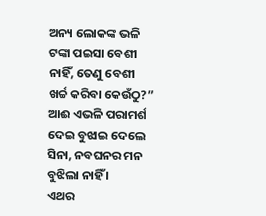ଅନ୍ୟ ଲୋକଙ୍କ ଭଳି ଟଙ୍କା ପଇସା ବେଶୀ ନାହିଁ, ତେଣୁ ବେଶୀ ଖର୍ଚ୍ଚ କରିବା କେଉଁଠୁ?” ଆଈ ଏଭଳି ପରାମର୍ଶ ଦେଇ ବୁଝାଇ ଦେଲେ ସିନା, ନବଘନର ମନ ବୁଝିଲା ନାହିଁ ।
ଏଥର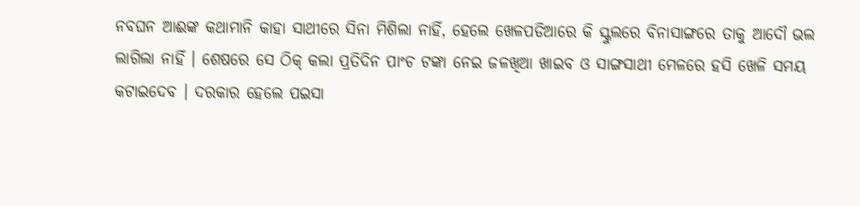ନବଘନ ଆଈଙ୍କ କଥାମାନି କାହା ସାଥୀରେ ସିନା ମିଶିଲା ନାହିଁ, ହେଲେ ଖେଳପଡିଆରେ କି ସ୍କୁଲରେ ବିନାସାଙ୍ଗରେ ତାକୁ ଆଦୌ ଭଲ ଲାଗିଲା ନାହିଁ । ଶେଷରେ ସେ ଠିକ୍ କଲା ପ୍ରତିଦିନ ପାଂଚ ଟଙ୍କା ନେଇ ଜଳଖିଆ ଖାଇବ ଓ ସାଙ୍ଗସାଥୀ ମେଳରେ ହସି ଖେଳି ସମୟ କଟାଇଦେବ । ଦରକାର ହେଲେ ପଇସା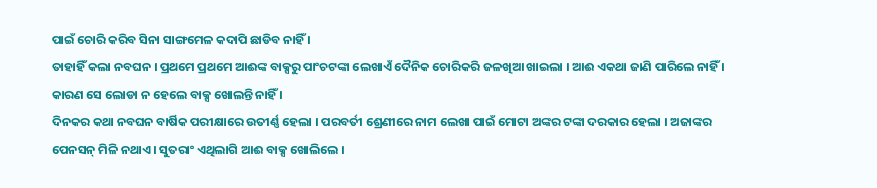ପାଇଁ ଚୋରି କରିବ ସିନା ସାଙ୍ଗମେଳ କଦାପି ଛାଡିବ ନାହିଁ ।
ତାହାହିଁ କଲା ନବଘନ । ପ୍ରଥମେ ପ୍ରଥମେ ଆଈଙ୍କ ବାକ୍ସରୁ ପାଂଚଟଙ୍କା ଲେଖାଏଁ ଦୈନିକ ଚୋରିକରି ଜଳଖିଆ ଖାଇଲା । ଆଈ ଏକଥା ଜାଣି ପାରିଲେ ନାହିଁ । କାରଣ ସେ ଲୋଡା ନ ହେଲେ ବାକ୍ସ ଖୋଲନ୍ତି ନାହିଁ ।
ଦିନକର କଥା ନବଘନ ବାର୍ଷିକ ପରୀକ୍ଷାରେ ଉତୀର୍ଣ୍ଣ ହେଲା । ପରବର୍ତୀ ଶ୍ରେଣୀରେ ନାମ ଲେଖା ପାଇଁ ମୋଟା ଅଙ୍କର ଟଙ୍କା ଦରକାର ହେଲା । ଅଜାଙ୍କର ପେନସନ୍ ମିଳି ନଥାଏ । ସୁତରାଂ ଏଥିଲାଗି ଆଈ ବାକ୍ସ ଖୋଲିଲେ ।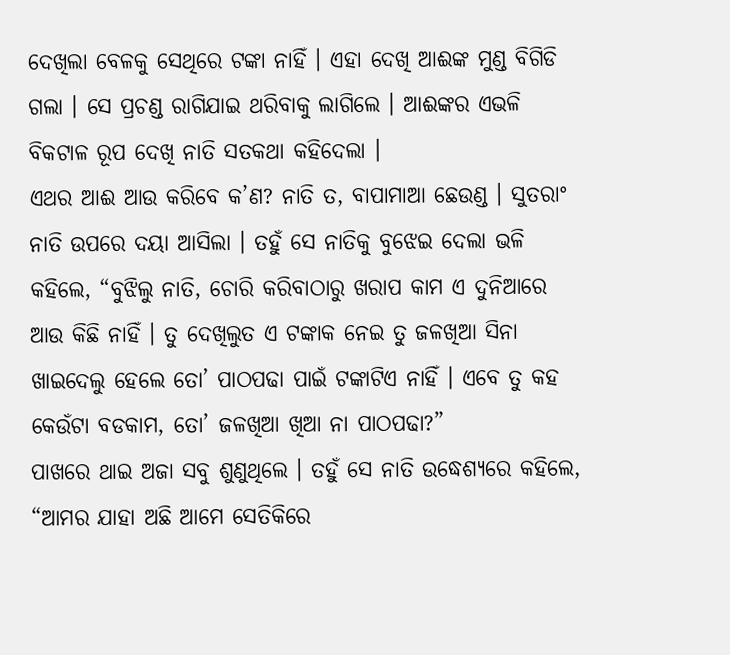ଦେଖିଲା ବେଳକୁ ସେଥିରେ ଟଙ୍କା ନାହିଁ । ଏହା ଦେଖି ଆଈଙ୍କ ମୁଣ୍ଡ ବିଗିଡି ଗଲା । ସେ ପ୍ରଚଣ୍ଡ ରାଗିଯାଇ ଥରିବାକୁ ଲାଗିଲେ । ଆଈଙ୍କର ଏଭଳି ବିକଟାଳ ରୂପ ଦେଖି ନାତି ସତକଥା କହିଦେଲା ।
ଏଥର ଆଈ ଆଉ କରିବେ କ’ଣ? ନାତି ତ, ବାପାମାଆ ଛେଉଣ୍ଡ । ସୁତରାଂ ନାତି ଉପରେ ଦୟା ଆସିଲା । ତହୁଁ ସେ ନାତିକୁ ବୁଝେଇ ଦେଲା ଭଳି କହିଲେ, “ବୁଝିଲୁ ନାତି, ଚୋରି କରିବାଠାରୁ ଖରାପ କାମ ଏ ଦୁନିଆରେ ଆଉ କିଛି ନାହିଁ । ତୁ ଦେଖିଲୁତ ଏ ଟଙ୍କାକ ନେଇ ତୁ ଜଳଖିଆ ସିନା ଖାଇଦେଲୁ ହେଲେ ତୋ’ ପାଠପଢା ପାଇଁ ଟଙ୍କାଟିଏ ନାହିଁ । ଏବେ ତୁ କହ କେଉଁଟା ବଡକାମ, ତୋ’ ଜଳଖିଆ ଖିଆ ନା ପାଠପଢା?”
ପାଖରେ ଥାଇ ଅଜା ସବୁ ଶୁଣୁଥିଲେ । ତହୁଁ ସେ ନାତି ଉଦ୍ଧେଶ୍ୟରେ କହିଲେ, “ଆମର ଯାହା ଅଛି ଆମେ ସେତିକିରେ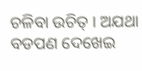ଚଳିବା ଉଚିତ୍ । ଅଯଥା ବଡପଣ ଦେଖେଇ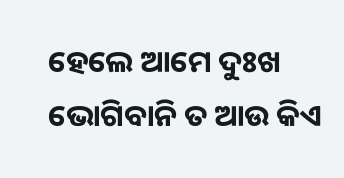ହେଲେ ଆମେ ଦୁଃଖ ଭୋଗିବାନି ତ ଆଉ କିଏ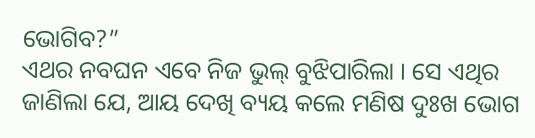ଭୋଗିବ?”
ଏଥର ନବଘନ ଏବେ ନିଜ ଭୁଲ୍ ବୁଝିପାରିଲା । ସେ ଏଥିର ଜାଣିଲା ଯେ, ଆୟ ଦେଖି ବ୍ୟୟ କଲେ ମଣିଷ ଦୁଃଖ ଭୋଗ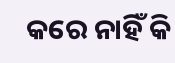କରେ ନାହିଁ କି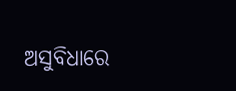ଅସୁବିଧାରେ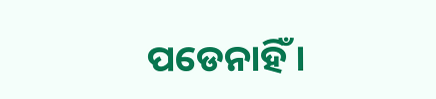ପଡେନାହିଁ ।